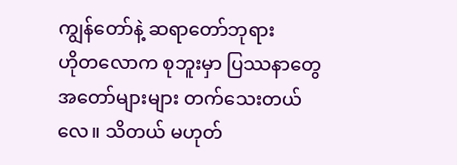ကျွန်တော်နဲ့ ဆရာတော်ဘုရား
ဟိုတလောက စုဘူးမှာ ပြဿနာတွေ အတော်များများ တက်သေးတယ်လေ။ သိတယ် မဟုတ်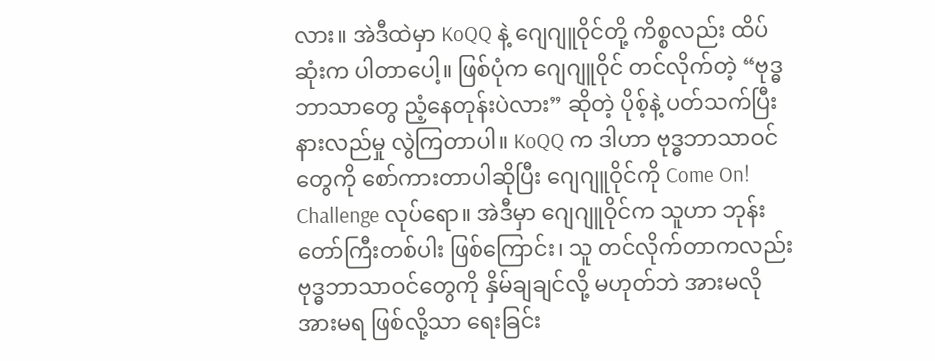လား။ အဲဒီထဲမှာ KoQQ နဲ့ ဂျေဂျူဝိုင်တို့ ကိစ္စလည်း ထိပ်ဆုံးက ပါတာပေါ့။ ဖြစ်ပုံက ဂျေဂျူဝိုင် တင်လိုက်တဲ့ “ဗုဒ္ဓဘာသာတွေ ညံ့နေတုန်းပဲလား” ဆိုတဲ့ ပိုစ့်နဲ့ ပတ်သက်ပြီး နားလည်မှု လွဲကြတာပါ။ KoQQ က ဒါဟာ ဗုဒ္ဓဘာသာဝင်တွေကို စော်ကားတာပါဆိုပြီး ဂျေဂျူဝိုင်ကို Come On! Challenge လုပ်ရော။ အဲဒီမှာ ဂျေဂျူဝိုင်က သူဟာ ဘုန်းတော်ကြီးတစ်ပါး ဖြစ်ကြောင်း၊ သူ တင်လိုက်တာကလည်း ဗုဒ္ဓဘာသာဝင်တွေကို နှိမ်ချချင်လို့ မဟုတ်ဘဲ အားမလို အားမရ ဖြစ်လို့သာ ရေးခြင်း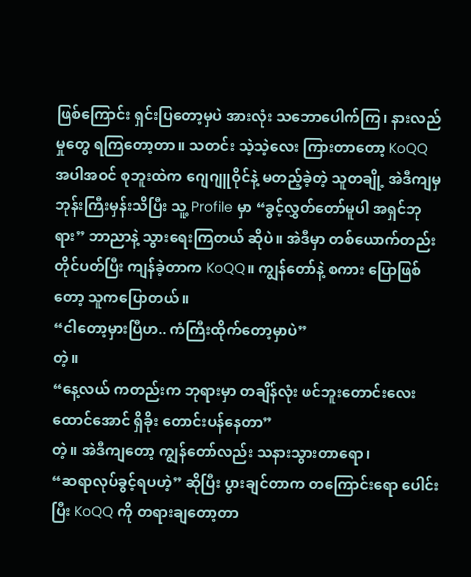ဖြစ်ကြောင်း ရှင်းပြတော့မှပဲ အားလုံး သဘောပေါက်ကြ၊ နားလည်မှုတွေ ရကြတော့တာ။ သတင်း သဲ့သဲ့လေး ကြားတာတော့ KoQQ အပါအဝင် စုဘူးထဲက ဂျေဂျူဝိုင်နဲ့ မတည့်ခဲ့တဲ့ သူတချို့ အဲဒီကျမှ ဘုန်းကြီးမှန်းသိပြီး သူ့ Profile မှာ “ခွင့်လွှတ်တော်မူပါ အရှင်ဘုရား” ဘာညာနဲ့ သွားရေးကြတယ် ဆိုပဲ။ အဲဒီမှာ တစ်ယောက်တည်း တိုင်ပတ်ပြီး ကျန်ခဲ့တာက KoQQ။ ကျွန်တော်နဲ့ စကား ပြောဖြစ်တော့ သူကပြောတယ်။
“ငါတော့မှားပြီဟ.. ကံကြီးထိုက်တော့မှာပဲ”
တဲ့။
“နေ့လယ် ကတည်းက ဘုရားမှာ တချိန်လုံး ဖင်ဘူးတောင်းလေး
ထောင်အောင် ရှိခိုး တောင်းပန်နေတာ”
တဲ့။ အဲဒီကျတော့ ကျွန်တော်လည်း သနားသွားတာရော၊
“ဆရာလုပ်ခွင့်ရပဟဲ့” ဆိုပြီး ပွားချင်တာက တကြောင်းရော ပေါင်းပြီး KoQQ ကို တရားချတော့တာ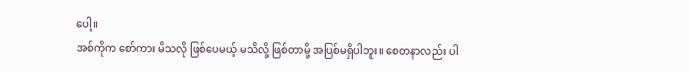ပေါ့။
အစ်ကိုက စော်ကား မိသလို ဖြစ်ပေမယ့် မသိလို့ ဖြစ်တာမို့ အပြစ်မရှိပါဘူး။ စေတနာလည်း ပါ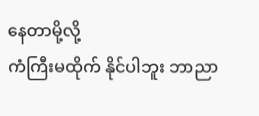နေတာမို့လို့
ကံကြီးမထိုက် နိုင်ပါဘူး ဘာညာ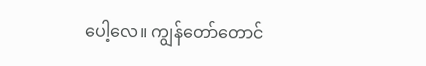ပေါ့လေ။ ကျွန်တော်တောင်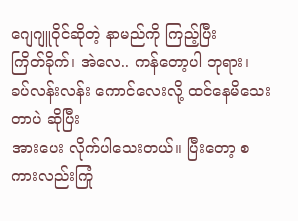ဂျေဂျူဝိုင်ဆိုတဲ့ နာမည်ကို ကြည့်ပြီး
ကြိတ်ခိုက်၊ အဲလေ.. ကန်တော့ပါ ဘုရား၊ ခပ်လန်းလန်း ကောင်လေးလို့ ထင်နေမိသေးတာပဲ ဆိုပြီး
အားပေး လိုက်ပါသေးတယ်။ ပြီးတော့ စကားလည်းကြုံ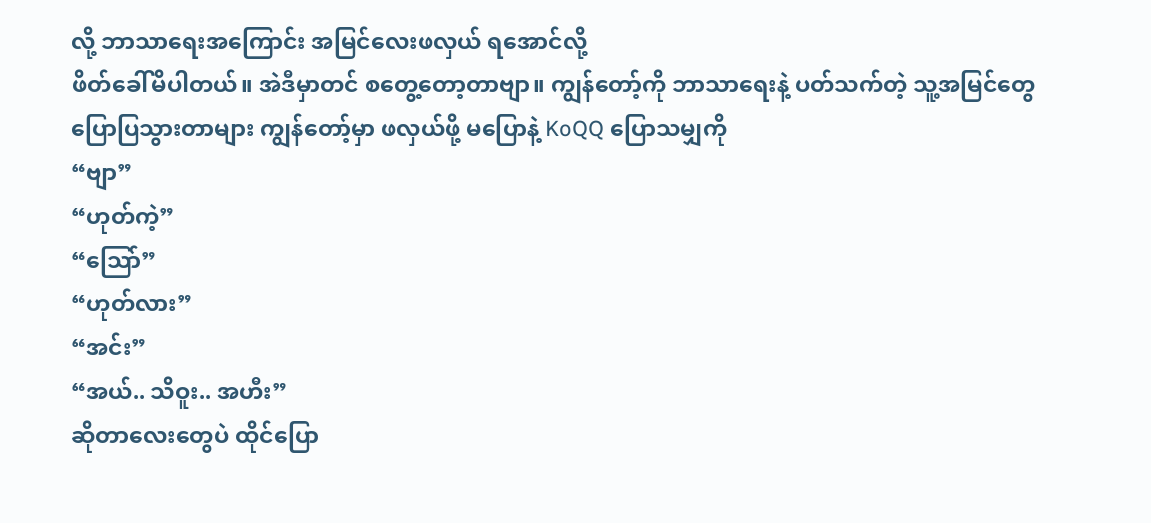လို့ ဘာသာရေးအကြောင်း အမြင်လေးဖလှယ် ရအောင်လို့
ဖိတ်ခေါ်မိပါတယ်။ အဲဒီမှာတင် စတွေ့တော့တာဗျာ။ ကျွန်တော့်ကို ဘာသာရေးနဲ့ ပတ်သက်တဲ့ သူ့အမြင်တွေ
ပြောပြသွားတာများ ကျွန်တော့်မှာ ဖလှယ်ဖို့ မပြောနဲ့ KoQQ ပြောသမျှကို
“ဗျာ”
“ဟုတ်ကဲ့”
“သြော်”
“ဟုတ်လား”
“အင်း”
“အယ်.. သိဝူး.. အဟီး”
ဆိုတာလေးတွေပဲ ထိုင်ပြော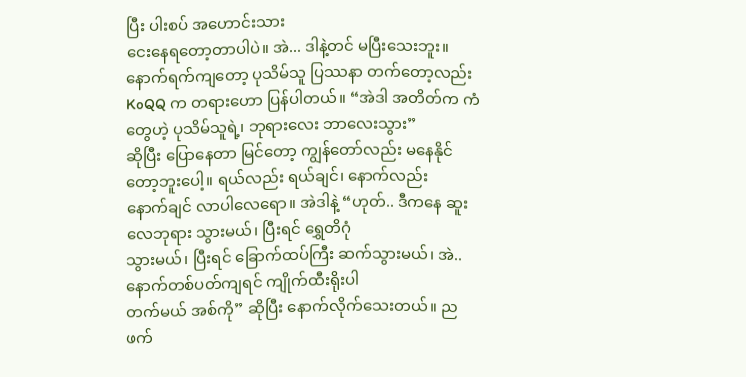ပြီး ပါးစပ် အဟောင်းသား
ငေးနေရတော့တာပါပဲ။ အဲ... ဒါနဲ့တင် မပြီးသေးဘူး။ နောက်ရက်ကျတော့ ပုသိမ်သူ ပြဿနာ တက်တော့လည်း
KoQQ က တရားဟော ပြန်ပါတယ်။ “အဲဒါ အတိတ်က ကံတွေဟဲ့ ပုသိမ်သူရဲ့၊ ဘုရားလေး ဘာလေးသွား”
ဆိုပြီး ပြောနေတာ မြင်တော့ ကျွန်တော်လည်း မနေနိုင် တော့ဘူးပေါ့။ ရယ်လည်း ရယ်ချင်၊ နောက်လည်း
နောက်ချင် လာပါလေရော။ အဲဒါနဲ့ “ဟုတ်.. ဒီကနေ ဆူးလေဘုရား သွားမယ်၊ ပြီးရင် ရွှေတိဂုံ
သွားမယ်၊ ပြီးရင် ခြောက်ထပ်ကြီး ဆက်သွားမယ်၊ အဲ.. နောက်တစ်ပတ်ကျရင် ကျိုက်ထီးရိုးပါ
တက်မယ် အစ်ကို” ဆိုပြီး နောက်လိုက်သေးတယ်။ ညဖက်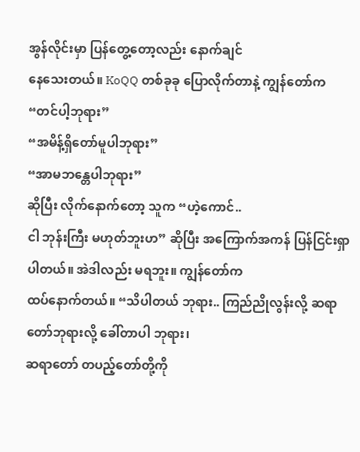အွန်လိုင်းမှာ ပြန်တွေ့တော့လည်း နောက်ချင်
နေသေးတယ်။ KoQQ တစ်ခုခု ပြောလိုက်တာနဲ့ ကျွန်တော်က
“တင်ပါ့ဘုရား”
“အမိန့်ရှိတော်မူပါဘုရား”
“အာမဘန္တေပါဘုရား”
ဆိုပြီး လိုက်နောက်တော့ သူက “ဟဲ့ကောင်..
ငါ ဘုန်းကြီး မဟုတ်ဘူးဟ” ဆိုပြီး အကြောက်အကန် ပြန်ငြင်းရှာပါတယ်။ အဲဒါလည်း မရဘူး။ ကျွန်တော်က
ထပ်နောက်တယ်။ “သိပါတယ် ဘုရား.. ကြည်ညိုလွန်းလို့ ဆရာတော်ဘုရားလို့ ခေါ်တာပါ ဘုရား၊
ဆရာတော် တပည့်တော်တို့ကို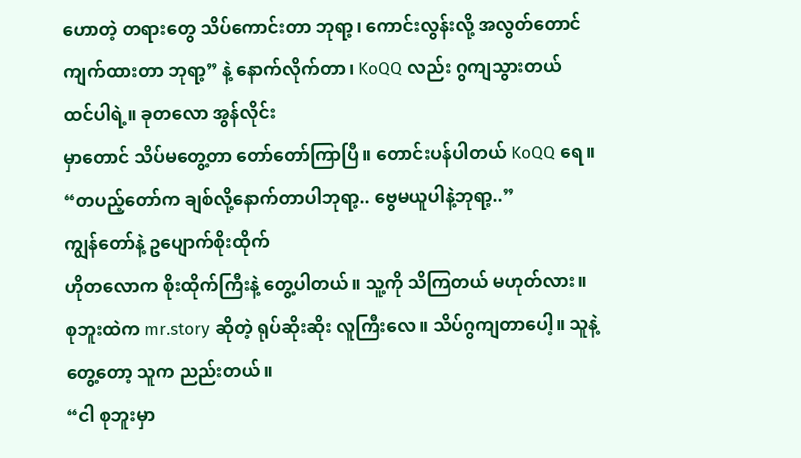ဟောတဲ့ တရားတွေ သိပ်ကောင်းတာ ဘုရာ့၊ ကောင်းလွန်းလို့ အလွတ်တောင်
ကျက်ထားတာ ဘုရာ့” နဲ့ နောက်လိုက်တာ၊ KoQQ လည်း ဂွကျသွားတယ် ထင်ပါရဲ့။ ခုတလော အွန်လိုင်း
မှာတောင် သိပ်မတွေ့တာ တော်တော်ကြာပြီ။ တောင်းပန်ပါတယ် KoQQ ရေ။
“တပည့်တော်က ချစ်လို့နောက်တာပါဘုရာ့.. ဗွေမယူပါနဲ့ဘုရာ့..”
ကျွန်တော်နဲ့ ဥပျောက်စိုးထိုက်
ဟိုတလောက စိုးထိုက်ကြီးနဲ့ တွေ့ပါတယ်။ သူ့ကို သိကြတယ် မဟုတ်လား။ စုဘူးထဲက mr.story ဆိုတဲ့ ရုပ်ဆိုးဆိုး လူကြီးလေ။ သိပ်ဂွကျတာပေါ့။ သူနဲ့တွေ့တော့ သူက ညည်းတယ်။
“ငါ စုဘူးမှာ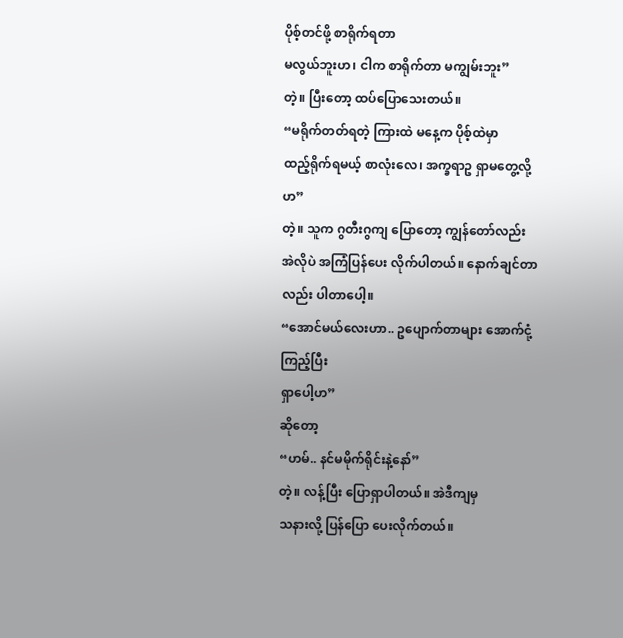ပိုစ့်တင်ဖို့ စာရိုက်ရတာ
မလွယ်ဘူးဟ၊ ငါက စာရိုက်တာ မကျွမ်းဘူး”
တဲ့။ ပြီးတော့ ထပ်ပြောသေးတယ်။
“မရိုက်တတ်ရတဲ့ ကြားထဲ မနေ့က ပိုစ့်ထဲမှာ
ထည့်ရိုက်ရမယ့် စာလုံးလေ၊ အက္ခရာဥ ရှာမတွေ့လို့ဟ”
တဲ့။ သူက ဂွတီးဂွကျ ပြောတော့ ကျွန်တော်လည်း
အဲလိုပဲ အကြံပြန်ပေး လိုက်ပါတယ်။ နောက်ချင်တာလည်း ပါတာပေါ့။
“အောင်မယ်လေးဟာ.. ဥပျောက်တာများ အောက်ငုံ့ကြည့်ပြီး
ရှာပေါ့ဟ”
ဆိုတော့
“ဟမ်.. နင်မမိုက်ရိုင်းနဲ့နော်”
တဲ့။ လန့်ပြီး ပြောရှာပါတယ်။ အဲဒီကျမှ
သနားလို့ ပြန်ပြော ပေးလိုက်တယ်။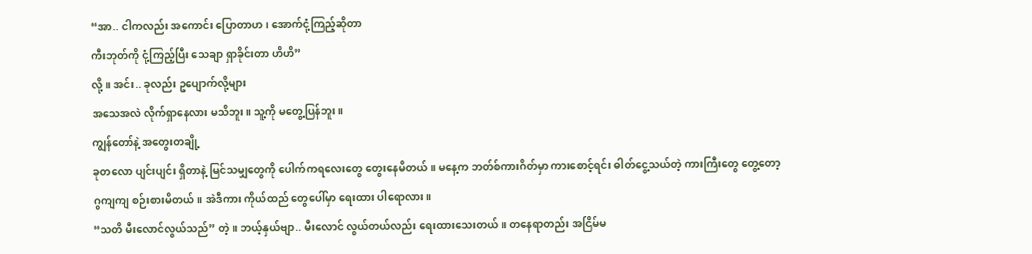“အာ.. ငါကလည်း အကောင်း ပြောတာဟ၊ အောက်ငုံ့ကြည့်ဆိုတာ
ကီးဘုတ်ကို ငုံ့ကြည့်ပြီး သေချာ ရှာခိုင်းတာ ဟိဟိ”
လို့။ အင်း.. ခုလည်း ဥပျောက်လို့များ
အသေအလဲ လိုက်ရှာနေလား မသိဘူး။ သူ့ကို မတွေ့ပြန်ဘူး။
ကျွန်တော်နဲ့ အတွေးတချို့
ခုတလော ပျင်းပျင်း ရှိတာနဲ့ မြင်သမျှတွေကို ပေါက်ကရလေးတွေ တွေးနေမိတယ်။ မနေ့က ဘတ်စ်ကားဂိတ်မှာ ကားစောင့်ရင်း ဓါတ်ငွေ့သယ်တဲ့ ကားကြီးတွေ တွေ့တော့ ဂွကျကျ စဉ်းစားမိတယ်။ အဲဒီကား ကိုယ်ထည် တွေပေါ်မှာ ရေးထား ပါရောလား။
“သတိ မီးလောင်လွယ်သည်” တဲ့။ ဘယ့်နှယ်ဗျာ.. မီးလောင် လွယ်တယ်လည်း ရေးထားသေးတယ်။ တနေရာတည်း အငြိမ်မ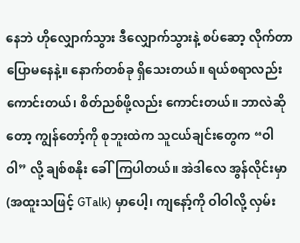နေဘဲ ဟိုလျှောက်သွား ဒီလျှောက်သွားနဲ့ စပ်ဆော့ လိုက်တာ ပြောမနေနဲ့။ နောက်တစ်ခု ရှိသေးတယ်။ ရယ်စရာလည်း ကောင်းတယ်၊ စိတ်ညစ်ဖို့လည်း ကောင်းတယ်။ ဘာလဲဆိုတော့ ကျွန်တော့်ကို စုဘူးထဲက သူငယ်ချင်းတွေက “ဝါဝါ” လို့ ချစ်စနိုး ခေါ်ကြပါတယ်။ အဲဒါလေ အွန်လိုင်းမှာ (အထူးသဖြင့် GTalk) မှာပေါ့၊ ကျနော့်ကို ဝါဝါလို့ လှမ်း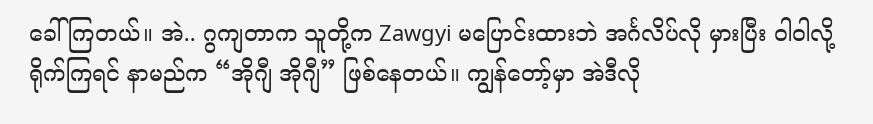ခေါ်ကြတယ်။ အဲ.. ဂွကျတာက သူတို့က Zawgyi မပြောင်းထားဘဲ အင်္ဂလိပ်လို မှားပြီး ဝါဝါလို့ ရိုက်ကြရင် နာမည်က “အိုဂျီ အိုဂျီ” ဖြစ်နေတယ်။ ကျွန်တော့်မှာ အဲဒီလို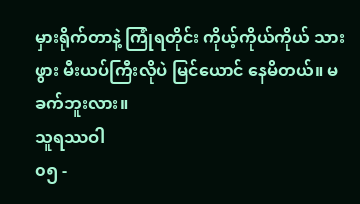မှားရိုက်တာနဲ့ ကြုံရတိုင်း ကိုယ့်ကိုယ်ကိုယ် သားဖွား မီးယပ်ကြီးလိုပဲ မြင်ယောင် နေမိတယ်။ မခက်ဘူးလား။
သူရဿဝါ
၀၅ -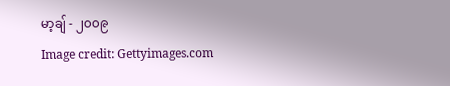မာ့ချ် - ၂၀၀၉
Image credit: Gettyimages.com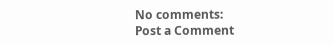No comments:
Post a Comment